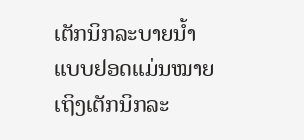ເຕັກນິກລະບາຍນ້ຳແບບຢອດແມ່ນໝາຍເຖິງເຕັກນິກລະ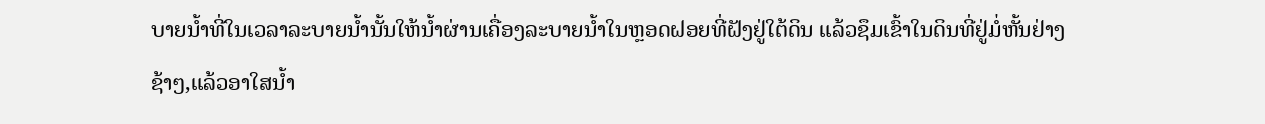ບາຍນ້ຳທີ່ໃນເວລາລະບາຍນ້ຳນັ້ນໃຫ້ນ້ຳຜ່ານເຄື່ອງລະບາຍນ້ຳໃນຫຼອດຝອຍທີ່ຝັງຢູ່ໃຕ້ດິນ ແລ້ວຊຶມເຂົ້າໃນດິນທີ່ຢູ່ມໍ່ຫັ້ນຢ່າງຊ້າໆ,ແລ້ວອາໃສນ້ຳ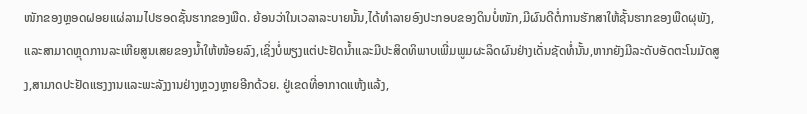ໜັກຂອງຫຼອດຝອຍແຜ່ລາມໄປຮອດຊັ້ນຮາກຂອງພືດ. ຍ້ອນວ່າໃນເວລາລະບາຍນັ້ນ,ໄດ້ທຳລາຍອົງປະກອບຂອງດິນບໍ່ໜັກ,ມີຜົນດີຕໍ່ການຮັກສາໃຫ້ຊັ້ນຮາກຂອງພືດຜຸພັງ,ແລະສາມາດຫຼຸດການລະເຫີຍສູນເສຍຂອງນ້ຳໃຫ້ໜ້ອຍລົງ,ເຊິ່ງບໍ່ພຽງແຕ່ປະຢັດນ້ຳແລະມີປະສິດທິພາບເພີ່ມພູມຜະລິດຜົນຢ່າງເດັ່ນຊັດທໍ່ນັ້ນ,ຫາກຍັງມີລະດັບອັດຕະໂນມັດສູງ,ສາມາດປະຢັດແຮງງານແລະພະລັງງານຢ່າງຫຼວງຫຼາຍອີກດ້ວຍ. ຢູ່ເຂດທີ່ອາກາດແຫ້ງແລ້ງ,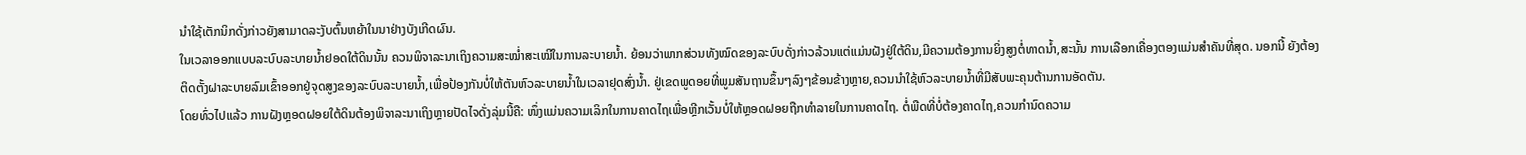ນຳໃຊ້ເຕັກນິກດັ່ງກ່າວຍັງສາມາດລະງັບຕົ້ນຫຍ້າໃນນາຢ່າງບັງເກີດຜົນ.
ໃນເວລາອອກແບບລະບົບລະບາຍນ້ຳຢອດໃຕ້ດິນນັ້ນ ຄວນພິຈາລະນາເຖິງຄວາມສະໝ່ຳສະເໝີໃນການລະບາຍນ້ຳ. ຍ້ອນວ່າພາກສ່ວນທັງໝົດຂອງລະບົບດັ່ງກ່າວລ້ວນແຕ່ແມ່ນຝັງຢູ່ໃຕ້ດິນ,ມີຄວາມຕ້ອງການຍິ່ງສູງຕໍ່ທາດນ້ຳ,ສະນັ້ນ ການເລືອກເຄື່ອງຕອງແມ່ນສຳຄັນທີ່ສຸດ. ນອກນີ້ ຍັງຕ້ອງຕິດຕັ້ງຝາລະບາຍລົມເຂົ້າອອກຢູ່ຈຸດສູງຂອງລະບົບລະບາຍນ້ຳ,ເພື່ອປ້ອງກັນບໍ່ໃຫ້ຕັນຫົວລະບາຍນ້ຳໃນເວລາຢຸດສົ່ງນ້ຳ. ຢູ່ເຂດພູດອຍທີ່ພູມສັນຖານຂຶ້ນໆລົງໆຂ້ອນຂ້າງຫຼາຍ,ຄວນນຳໃຊ້ຫົວລະບາຍນ້ຳທີ່ມີສັບພະຄຸນຕ້ານການອັດຕັນ.
ໂດຍທົ່ວໄປແລ້ວ ການຝັງຫຼອດຝອຍໃຕ້ດິນຕ້ອງພິຈາລະນາເຖິງຫຼາຍປັດໄຈດັ່ງລຸ່ມນີ້ຄື: ໜຶ່ງແມ່ນຄວາມເລິກໃນການຄາດໄຖເພື່ອຫຼີກເວັ້ນບໍ່ໃຫ້ຫຼອດຝອຍຖືກທຳລາຍໃນການຄາດໄຖ. ຕໍ່ພືດທີ່ບໍ່ຕ້ອງຄາດໄຖ,ຄວນກຳນົດຄວາມ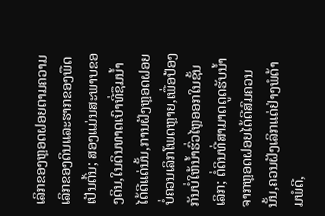ເລິກຂອງຫຼອດຝອຍຕາມຄວາມເລິກຂອງດິນແລະຮາກຂອງພືດເປັນຕົ້ນ; ສອງແມ່ນສະພາບຂອງດິນ,ໃນດິນທາດເບົາທີ່ຊຶມນ້ຳໄດ້ດີແດ່ນັ້ນ,ການຝັງຫຼອດຝອຍບໍ່ຄວນເລິກໂພດຫຼາຍ,ເພື່ອປ້ອງກັນບໍ່ໃຫ້ນ້ຳຮົ່ວໄຫຼອອກໃນຊັ້ນເລິກ; ຕໍ່ດິນທີ່ສາມາດດູດຮັບນ້ຳຈາກຫຼອດຝອຍໄດ້ດີສົມຄວນນັ້ນ,ຄວນຝັງເລິກແດ່ຢ່າງພໍດ້າມພໍດີ,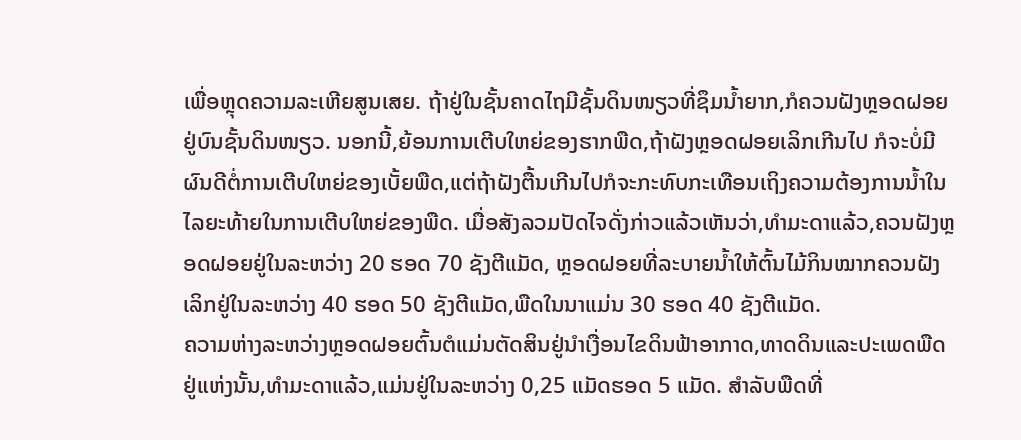ເພື່ອຫຼຸດຄວາມລະເຫີຍສູນເສຍ. ຖ້າຢູ່ໃນຊັ້ນຄາດໄຖມີຊັ້ນດິນໜຽວທີ່ຊຶມນ້ຳຍາກ,ກໍຄວນຝັງຫຼອດຝອຍຢູ່ບົນຊັ້ນດິນໜຽວ. ນອກນີ້,ຍ້ອນການເຕີບໃຫຍ່ຂອງຮາກພືດ,ຖ້າຝັງຫຼອດຝອຍເລິກເກີນໄປ ກໍຈະບໍ່ມີຜົນດີຕໍ່ການເຕີບໃຫຍ່ຂອງເບັ້ຍພືດ,ແຕ່ຖ້າຝັງຕື້ນເກີນໄປກໍຈະກະທົບກະເທືອນເຖິງຄວາມຕ້ອງການນ້ຳໃນໄລຍະທ້າຍໃນການເຕີບໃຫຍ່ຂອງພືດ. ເມື່ອສັງລວມປັດໄຈດັ່ງກ່າວແລ້ວເຫັນວ່າ,ທຳມະດາແລ້ວ,ຄວນຝັງຫຼອດຝອຍຢູ່ໃນລະຫວ່າງ 20 ຮອດ 70 ຊັງຕີແມັດ, ຫຼອດຝອຍທີ່ລະບາຍນ້ຳໃຫ້ຕົ້ນໄມ້ກິນໝາກຄວນຝັງເລິກຢູ່ໃນລະຫວ່າງ 40 ຮອດ 50 ຊັງຕີແມັດ,ພືດໃນນາແມ່ນ 30 ຮອດ 40 ຊັງຕີແມັດ.
ຄວາມຫ່າງລະຫວ່າງຫຼອດຝອຍຕົ້ນຕໍແມ່ນຕັດສິນຢູ່ນຳເງື່ອນໄຂດິນຟ້າອາກາດ,ທາດດິນແລະປະເພດພືດຢູ່ແຫ່ງນັ້ນ,ທຳມະດາແລ້ວ,ແມ່ນຢູ່ໃນລະຫວ່າງ 0,25 ແມັດຮອດ 5 ແມັດ. ສຳລັບພືດທີ່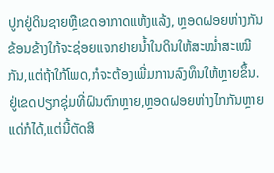ປູກຢູ່ດິນຊາຍຫຼືເຂດອາກາດແຫ້ງແລ້ງ, ຫຼອດຝອຍຫ່າງກັນຂ້ອນຂ້າງໃກ້ຈະຊ່ອຍແຈກຢາຍນ້ຳໃນດິນໃຫ້ສະໝ່ຳສະເໝີກັນ,ແຕ່ຖ້າໃກ້ໂພດ,ກໍຈະຕ້ອງເພີ່ມການລົງທຶນໃຫ້ຫຼາຍຂຶ້ນ. ຢູ່ເຂດປຽກຊຸ່ມທີ່ຝົນຕົກຫຼາຍ,ຫຼອດຝອຍຫ່າງໄກກັນຫຼາຍແດ່ກໍໄດ້,ແຕ່ນີ້ຕັດສິ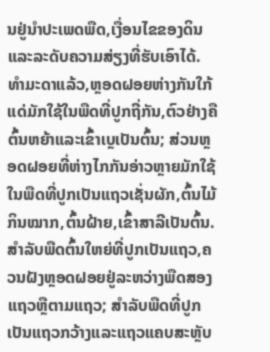ນຢູ່ນຳປະເພດພືດ,ເງື່ອນໄຂຂອງດິນແລະລະດັບຄວາມສ່ຽງທີ່ຮັບເອົາໄດ້. ທຳມະດາແລ້ວ,ຫຼອດຝອຍຫ່າງກັນໃກ້ແດ່ມັກໃຊ້ໃນພືດທີ່ປູກຖີ່ກັນ,ຕົວຢ່າງຄືຕົ້ນຫຍ້າແລະເຂົ້າເບຼເປັນຕົ້ນ; ສ່ວນຫຼອດຝອຍທີ່ຫ່າງໄກກັນອ່າວຫຼາຍມັກໃຊ້ໃນພືດທີ່ປູກເປັນແຖວເຊັ່ນຜັກ,ຕົ້ນໄມ້ກິນໝາກ,ຕົ້ນຝ້າຍ,ເຂົ້າສາລີເປັນຕົ້ນ. ສຳລັບພືດຕົ້ນໃຫຍ່ທີ່ປູກເປັນແຖວ,ຄວນຝັງຫຼອດຝອຍຢູ່ລະຫວ່າງພືດສອງແຖວຫຼືຕາມແຖວ; ສຳລັບພືດທີ່ປູກເປັນແຖວກວ້າງແລະແຖວແຄບສະຫຼັບ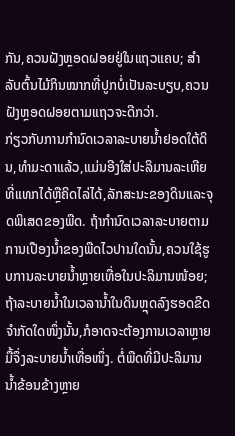ກັນ,ຄວນຝັງຫຼອດຝອຍຢູ່ໃນແຖວແຄບ; ສຳລັບຕົ້ນໄມ້ກິນໝາກທີ່ປູກບໍ່ເປັນລະບຽບ,ຄວນຝັງຫຼອດຝອຍຕາມແຖວຈະດີກວ່າ.
ກ່ຽວກັບການກຳນົດເວລາລະບາຍນ້ຳຢອດໃຕ້ດິນ,ທຳມະດາແລ້ວ,ແມ່ນອີງໃສ່ປະລິມານລະເຫີຍທີ່ແທກໄດ້ຫຼືຄິດໄລ່ໄດ້,ລັກສະນະຂອງດິນແລະຈຸດພິເສດຂອງພືດ. ຖ້າກຳນົດເວລາລະບາຍຕາມການເປືອງນ້ຳຂອງພືດໄວປານໃດນັ້ນ,ຄວນໃຊ້ຮູບການລະບາຍນ້ຳຫຼາຍເທື່ອໃນປະລິມານໜ້ອຍ; ຖ້າລະບາຍນ້ຳໃນເວລານ້ຳໃນດິນຫຼຸດລົງຮອດຂີດຈຳກັດໃດໜຶ່ງນັ້ນ,ກໍອາດຈະຕ້ອງການເວລາຫຼາຍມື້ຈຶ່ງລະບາຍນ້ຳເທື່ອໜຶ່ງ. ຕໍ່ພືດທີ່ມີປະລິມານນ້ຳຂ້ອນຂ້າງຫຼາຍ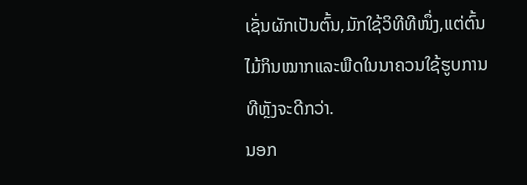ເຊັ່ນຜັກເປັນຕົ້ນ,ມັກໃຊ້ວິທີທີໜຶ່ງ,ແຕ່ຕົ້ນໄມ້ກິນໝາກແລະພືດໃນນາຄວນໃຊ້ຮູບການທີຫຼັງຈະດີກວ່າ.
ນອກ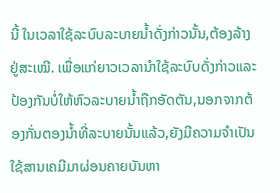ນີ້ ໃນເວລາໃຊ້ລະບົບລະບາຍນ້ຳດັ່ງກ່າວນັ້ນ,ຕ້ອງລ້າງຢູ່ສະເໝີ. ເພື່ອແກ່ຍາວເວລານຳໃຊ້ລະບົບດັ່ງກ່າວແລະປ້ອງກັນບໍ່ໃຫ້ຫົວລະບາຍນ້ຳຖືກອັດຕັນ,ນອກຈາກຕ້ອງກັ່ນຕອງນ້ຳທີ່ລະບາຍນັ້ນແລ້ວ,ຍັງມີຄວາມຈຳເປັນໃຊ້ສານເຄມີມາຜ່ອນຄາຍບັນຫາ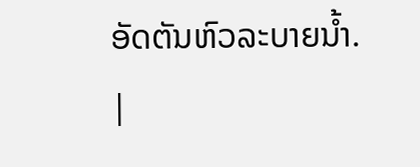ອັດຕັນຫົວລະບາຍນ້ຳ.
|